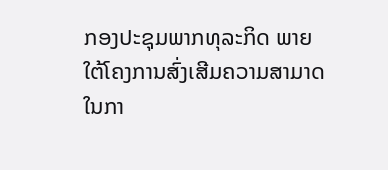ກອງປະຊຸມພາກທຸລະກິດ ພາຍໃຕ້ໂຄງການສົ່ງເສີມຄວາມສາມາດໃນກາ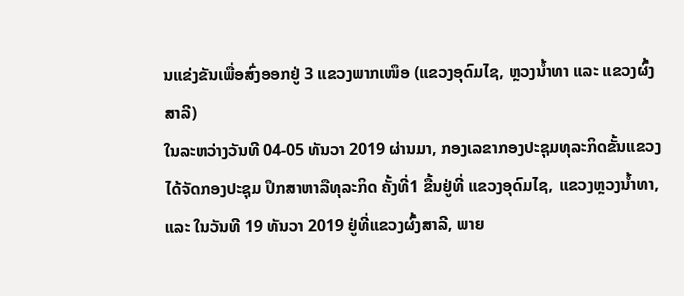ນແຂ່ງຂັນເພື່ອສົ່ງອອກຢູ່ 3 ແຂວງພາກເໜຶອ (ແຂວງອຸດົມໄຊ, ຫຼວງນ້ຳທາ ແລະ ແຂວງຜົ້ງສາລີ)
ໃນລະຫວ່າງວັນທີ 04-05 ທັນວາ 2019 ຜ່ານມາ, ກອງເລຂາກອງປະຊຸມທຸລະກິດຂັ້ນແຂວງ ໄດ້ຈັດກອງປະຊຸມ ປຶກສາຫາລືທຸລະກິດ ຄັ້ງທີ່1 ຂື້ນຢູ່ທີ່ ແຂວງອຸດົມໄຊ, ແຂວງຫຼວງນ້ຳທາ, ແລະ ໃນວັນທີ 19 ທັນວາ 2019 ຢູ່ທີ່ແຂວງຜົ້ງສາລີ, ພາຍ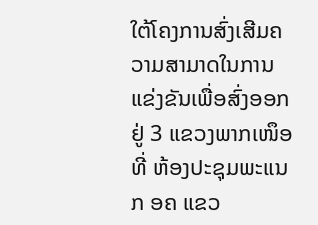ໃຕ້ໂຄງການສົ່ງເສີມຄວາມສາມາດໃນການແຂ່ງຂັນເພື່ອສົ່ງອອກຢູ່ 3 ແຂວງພາກເໜຶອ ທີ່ ຫ້ອງປະຊຸມພະແນກ ອຄ ແຂວ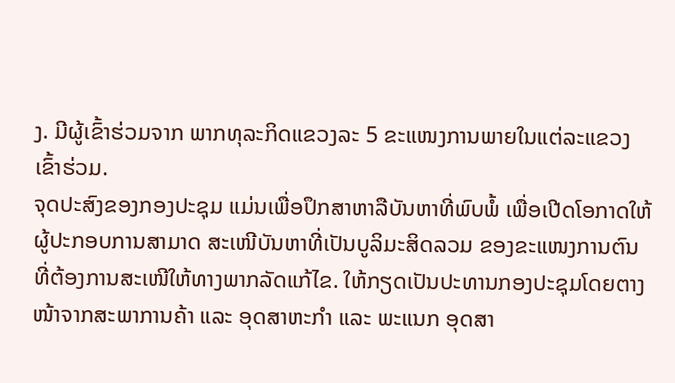ງ. ມີຜູ້ເຂົ້າຮ່ວມຈາກ ພາກທຸລະກິດແຂວງລະ 5 ຂະແໜງການພາຍໃນແຕ່ລະແຂວງເຂົ້າຮ່ວມ.
ຈຸດປະສົງຂອງກອງປະຊຸມ ແມ່ນເພື່ອປຶກສາຫາລືບັນຫາທີ່ພົບພໍ້ ເພື່ອເປີດໂອກາດໃຫ້ຜູ້ປະກອບການສາມາດ ສະເໜີບັນຫາທີ່ເປັນບູລິມະສິດລວມ ຂອງຂະແໜງການຕົນ ທີ່ຕ້ອງການສະເໜີໃຫ້ທາງພາກລັດແກ້ໄຂ. ໃຫ້ກຽດເປັນປະທານກອງປະຊຸມໂດຍຕາງໜ້າຈາກສະພາການຄ້າ ແລະ ອຸດສາຫະກຳ ແລະ ພະແນກ ອຸດສາ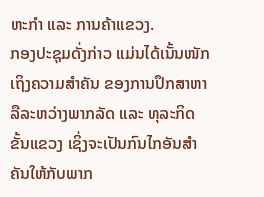ຫະກຳ ແລະ ການຄ້າແຂວງ.
ກອງປະຊຸມດັ່ງກ່າວ ແມ່ນໄດ້ເນັ້ນໜັກເຖິງຄວາມສຳຄັນ ຂອງການປຶກສາຫາລືລະຫວ່າງພາກລັດ ແລະ ທຸລະກິດຂັ້ນແຂວງ ເຊິ່ງຈະເປັນກົນໄກອັນສຳຄັນໃຫ້ກັບພາກ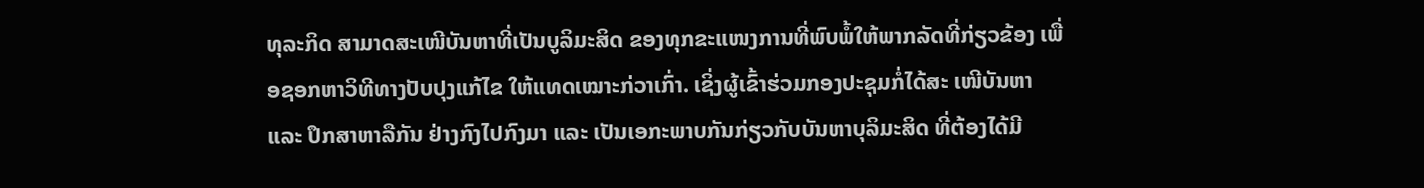ທຸລະກິດ ສາມາດສະເໜີບັນຫາທີ່ເປັນບູລິມະສິດ ຂອງທຸກຂະແໜງການທີ່ພົບພໍ້ໃຫ້ພາກລັດທີ່ກ່ຽວຂ້ອງ ເພື່ອຊອກຫາວິທີທາງປັບປຸງແກ້ໄຂ ໃຫ້ແທດເໝາະກ່ວາເກົ່າ. ເຊິ່ງຜູ້ເຂົ້າຮ່ວມກອງປະຊຸມກໍ່ໄດ້ສະ ເໜີບັນຫາ ແລະ ປຶກສາຫາລືກັນ ຢ່າງກົງໄປກົງມາ ແລະ ເປັນເອກະພາບກັນກ່ຽວກັບບັນຫາບຸລິມະສິດ ທີ່ຕ້ອງໄດ້ມີ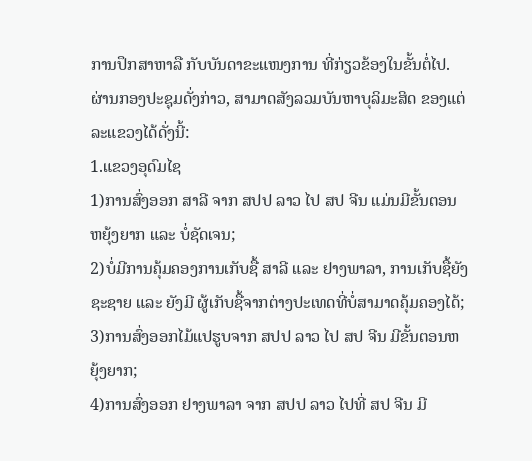ການປຶກສາຫາລື ກັບບັນດາຂະແໜງການ ທີ່ກ່ຽວຂ້ອງໃນຂັ້ນຕໍ່ໄປ. ຜ່ານກອງປະຊຸມດັ່ງກ່າວ, ສາມາດສັງລວມບັນຫາບຸລິມະສິດ ຂອງແຕ່ລະແຂວງໄດ້ດັ່ງນີ້:
1.ແຂວງອຸດົມໄຊ
1)ການສົ່ງອອກ ສາລີ ຈາກ ສປປ ລາວ ໄປ ສປ ຈີນ ແມ່ນມີຂັ້ນຕອນຫຍຸ້ງຍາກ ແລະ ບໍ່ຊັດເຈນ;
2)ບໍ່ມີການຄຸ້ມຄອງການເກັບຊື້ ສາລີ ແລະ ຢາງພາລາ, ການເກັບຊື້ຍັງຊະຊາຍ ແລະ ຍັງມີ ຜູ້ເກັບຊື້ຈາກຕ່າງປະເທດທີ່ບໍ່ສາມາດຄຸ້ມຄອງໄດ້;
3)ການສົ່ງອອກໄມ້ແປຮູບຈາກ ສປປ ລາວ ໄປ ສປ ຈີນ ມີຂັ້ນຕອນຫຍຸ້ງຍາກ;
4)ການສົ່ງອອກ ຢາງພາລາ ຈາກ ສປປ ລາວ ໄປທີ່ ສປ ຈີນ ມີ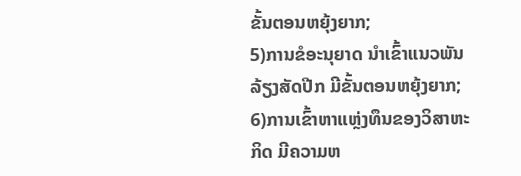ຂັ້ນຕອນຫຍຸ້ງຍາກ;
5)ການຂໍອະນຸຍາດ ນຳເຂົ້າແນວພັນລ້ຽງສັດປີກ ມີຂັ້ນຕອນຫຍຸ້ງຍາກ;
6)ການເຂົ້າຫາແຫຼ່ງທຶນຂອງວິສາຫະກິດ ມີຄວາມຫ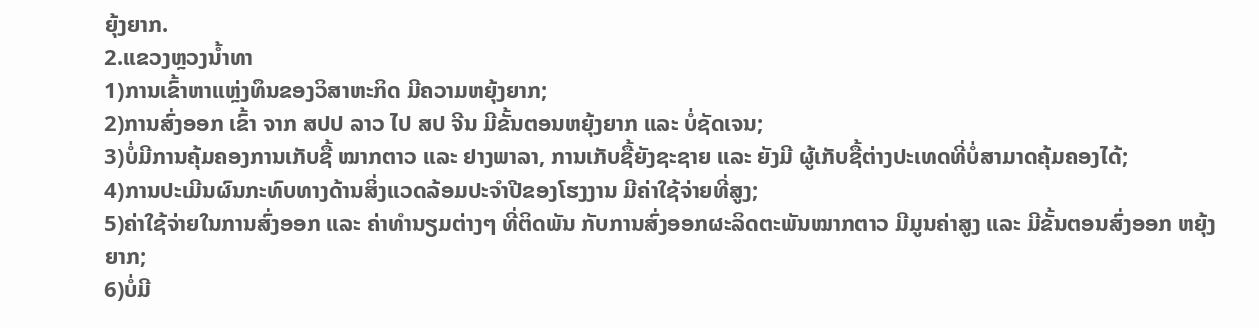ຍຸ້ງຍາກ.
2.ແຂວງຫຼວງນ້ຳທາ
1)ການເຂົ້າຫາແຫຼ່ງທຶນຂອງວິສາຫະກິດ ມີຄວາມຫຍຸ້ງຍາກ;
2)ການສົ່ງອອກ ເຂົ້າ ຈາກ ສປປ ລາວ ໄປ ສປ ຈີນ ມີຂັ້ນຕອນຫຍຸ້ງຍາກ ແລະ ບໍ່ຊັດເຈນ;
3)ບໍ່ມີການຄຸ້ມຄອງການເກັບຊື້ ໝາກຕາວ ແລະ ຢາງພາລາ, ການເກັບຊື້ຍັງຊະຊາຍ ແລະ ຍັງມີ ຜູ້ເກັບຊື້ຕ່າງປະເທດທີ່ບໍ່ສາມາດຄຸ້ມຄອງໄດ້;
4)ການປະເມີນຜົນກະທົບທາງດ້ານສິ່ງແວດລ້ອມປະຈຳປີຂອງໂຮງງານ ມີຄ່າໃຊ້ຈ່າຍທີ່ສູງ;
5)ຄ່າໃຊ້ຈ່າຍໃນການສົ່ງອອກ ແລະ ຄ່າທຳນຽມຕ່າງໆ ທີ່ຕິດພັນ ກັບການສົ່ງອອກຜະລິດຕະພັນໝາກຕາວ ມີມູນຄ່າສູງ ແລະ ມີຂັ້ນຕອນສົ່ງອອກ ຫຍຸ້ງຍາກ;
6)ບໍ່ມີ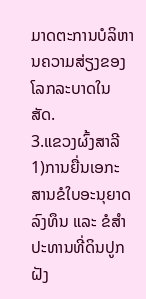ມາດຕະການບໍລິຫານຄວາມສ່ຽງຂອງໂລກລະບາດໃນສັດ.
3.ແຂວງຜົ້ງສາລີ
1)ການຍື່ນເອກະສານຂໍໃບອະນຸຍາດລົງທຶນ ແລະ ຂໍສຳປະທານທີ່ດິນປູກຝັງ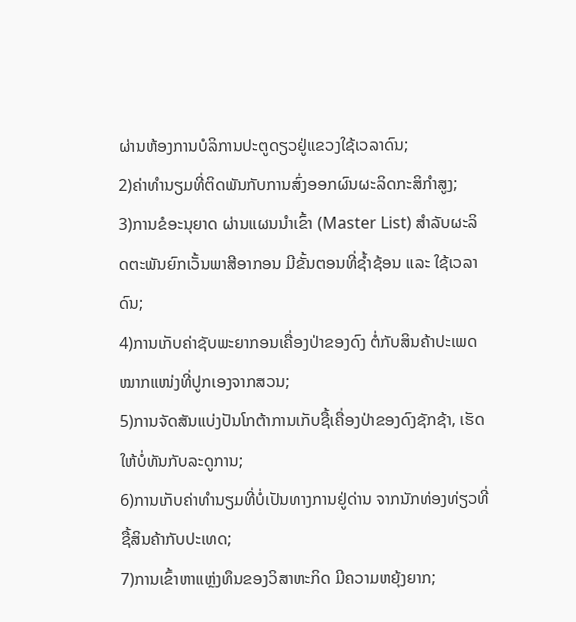ຜ່ານຫ້ອງການບໍລິການປະຕູດຽວຢູ່ແຂວງໃຊ້ເວລາດົນ;
2)ຄ່າທໍານຽມທີ່ຕິດພັນກັບການສົ່ງອອກຜົນຜະລິດກະສິກຳສູງ;
3)ການຂໍອະນຸຍາດ ຜ່ານແຜນນຳເຂົ້າ (Master List) ສໍາລັບຜະລິດຕະພັນຍົກເວັ້ນພາສີອາກອນ ມີຂັ້ນຕອນທີ່ຊໍ້າຊ້ອນ ແລະ ໃຊ້ເວລາດົນ;
4)ການເກັບຄ່າຊັບພະຍາກອນເຄື່ອງປ່າຂອງດົງ ຕໍ່ກັບສິນຄ້າປະເພດໝາກແໜ່ງທີ່ປູກເອງຈາກສວນ;
5)ການຈັດສັນແບ່ງປັນໂກຕ້າການເກັບຊື້ເຄື່ອງປ່າຂອງດົງຊັກຊ້າ, ເຮັດໃຫ້ບໍ່ທັນກັບລະດູການ;
6)ການເກັບຄ່າທໍານຽມທີ່ບໍ່ເປັນທາງການຢູ່ດ່ານ ຈາກນັກທ່ອງທ່ຽວທີ່ຊື້ສິນຄ້າກັບປະເທດ;
7)ການເຂົ້າຫາແຫຼ່ງທຶນຂອງວິສາຫະກິດ ມີຄວາມຫຍຸ້ງຍາກ;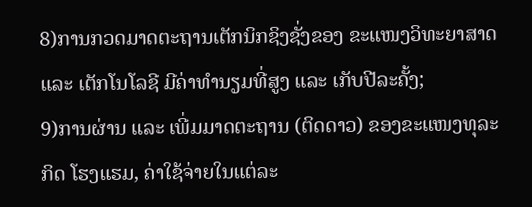8)ການກວດມາດຕະຖານເຕັກນິກຊິງຊັ່ງຂອງ ຂະແໜງວິທະຍາສາດ ແລະ ເຕັກໂນໂລຊີ ມີຄ່າທຳນຽມທີ່ສູງ ແລະ ເກັບປີລະຄັ້ງ;
9)ການຜ່ານ ແລະ ເພີ່ມມາດຕະຖານ (ຕິດດາວ) ຂອງຂະແໜງທຸລະກິດ ໂຮງແຮມ, ຄ່າໃຊ້ຈ່າຍໃນແຕ່ລະ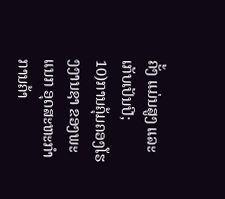ຄັ້ງ ແມ່ນສູງ ແລະ ເກັບເປັນປີ;
10)ການຄຸ້ມຄອງໂຮງງານຊາ ຂອງພະແນກ ອຸດສະຫະກຳ ການຄ້າ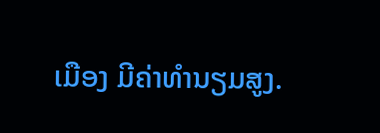ເມືອງ ມີຄ່າທຳນຽມສູງ.